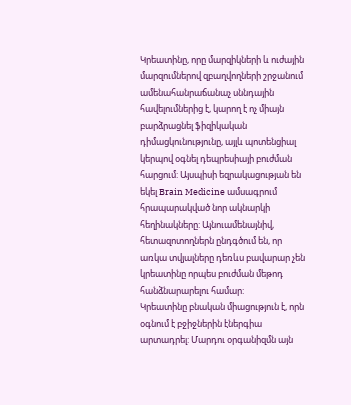Կրեատինը, որը մարզիկների և ուժային մարզումներով զբաղվողների շրջանում ամենահանրաճանաչ սննդային հավելումներից է, կարող է ոչ միայն բարձրացնել ֆիզիկական դիմացկունությունը, այլև պոտենցիալ կերպով օգնել դեպրեսիայի բուժման հարցում: Այսպիսի եզրակացության են եկել Brain Medicine ամսագրում հրապարակված նոր ակնարկի հեղինակները: Այնուամենայնիվ, հետազոտողներն ընդգծում են, որ առկա տվյալները դեռևս բավարար չեն կրեատինը որպես բուժման մեթոդ հանձնարարելու համար:
Կրեատինը բնական միացություն է, որն օգնում է բջիջներին էներգիա արտադրել: Մարդու օրգանիզմն այն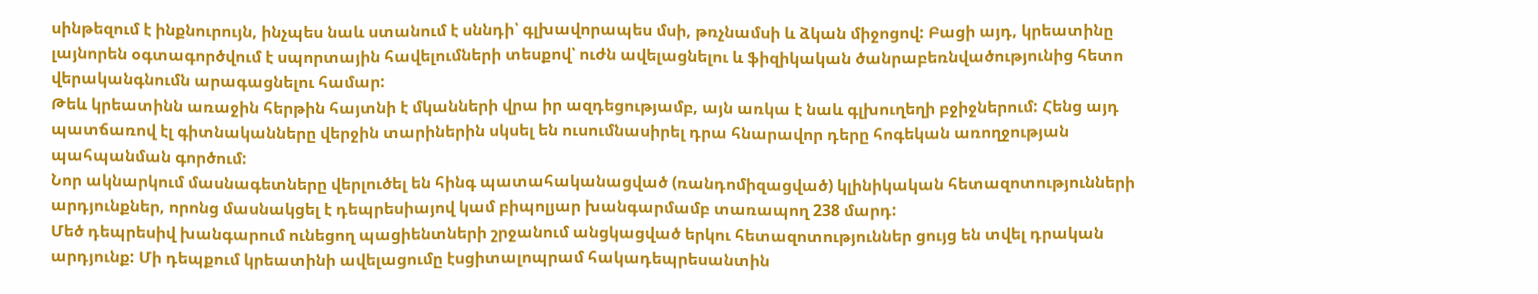սինթեզում է ինքնուրույն, ինչպես նաև ստանում է սննդի՝ գլխավորապես մսի, թռչնամսի և ձկան միջոցով: Բացի այդ, կրեատինը լայնորեն օգտագործվում է սպորտային հավելումների տեսքով՝ ուժն ավելացնելու և ֆիզիկական ծանրաբեռնվածությունից հետո վերականգնումն արագացնելու համար:
Թեև կրեատինն առաջին հերթին հայտնի է մկանների վրա իր ազդեցությամբ, այն առկա է նաև գլխուղեղի բջիջներում: Հենց այդ պատճառով էլ գիտնականները վերջին տարիներին սկսել են ուսումնասիրել դրա հնարավոր դերը հոգեկան առողջության պահպանման գործում:
Նոր ակնարկում մասնագետները վերլուծել են հինգ պատահականացված (ռանդոմիզացված) կլինիկական հետազոտությունների արդյունքներ, որոնց մասնակցել է դեպրեսիայով կամ բիպոլյար խանգարմամբ տառապող 238 մարդ:
Մեծ դեպրեսիվ խանգարում ունեցող պացիենտների շրջանում անցկացված երկու հետազոտություններ ցույց են տվել դրական արդյունք: Մի դեպքում կրեատինի ավելացումը էսցիտալոպրամ հակադեպրեսանտին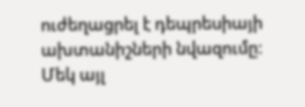ուժեղացրել է դեպրեսիայի ախտանիշների նվազումը: Մեկ այլ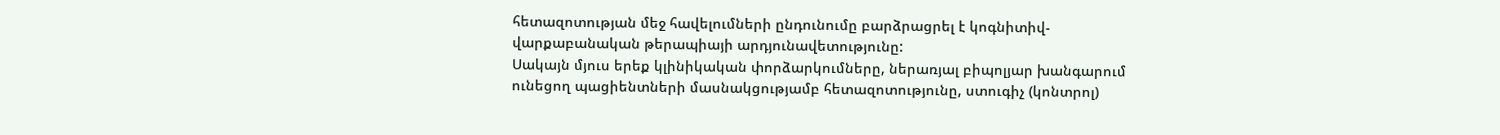հետազոտության մեջ հավելումների ընդունումը բարձրացրել է կոգնիտիվ-վարքաբանական թերապիայի արդյունավետությունը:
Սակայն մյուս երեք կլինիկական փորձարկումները, ներառյալ բիպոլյար խանգարում ունեցող պացիենտների մասնակցությամբ հետազոտությունը, ստուգիչ (կոնտրոլ)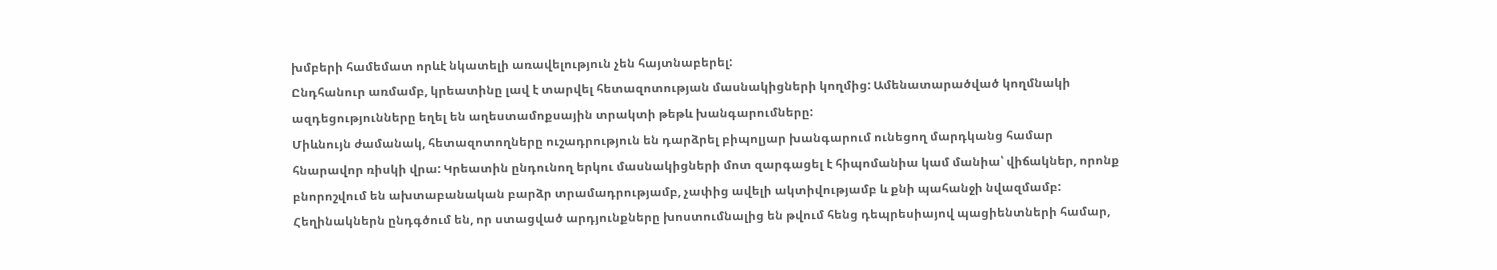խմբերի համեմատ որևէ նկատելի առավելություն չեն հայտնաբերել:
Ընդհանուր առմամբ, կրեատինը լավ է տարվել հետազոտության մասնակիցների կողմից: Ամենատարածված կողմնակի ազդեցությունները եղել են աղեստամոքսային տրակտի թեթև խանգարումները:
Միևնույն ժամանակ, հետազոտողները ուշադրություն են դարձրել բիպոլյար խանգարում ունեցող մարդկանց համար հնարավոր ռիսկի վրա: Կրեատին ընդունող երկու մասնակիցների մոտ զարգացել է հիպոմանիա կամ մանիա՝ վիճակներ, որոնք բնորոշվում են ախտաբանական բարձր տրամադրությամբ, չափից ավելի ակտիվությամբ և քնի պահանջի նվազմամբ:
Հեղինակներն ընդգծում են, որ ստացված արդյունքները խոստումնալից են թվում հենց դեպրեսիայով պացիենտների համար,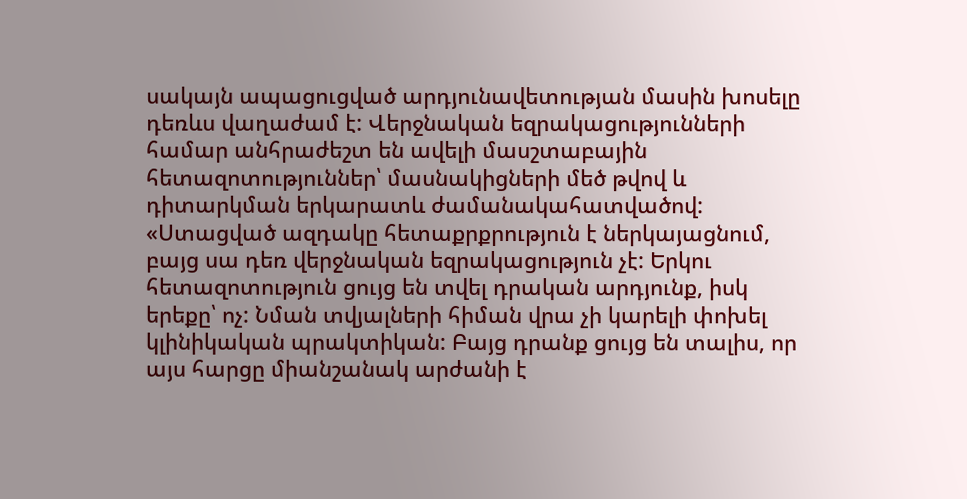սակայն ապացուցված արդյունավետության մասին խոսելը դեռևս վաղաժամ է: Վերջնական եզրակացությունների համար անհրաժեշտ են ավելի մասշտաբային հետազոտություններ՝ մասնակիցների մեծ թվով և դիտարկման երկարատև ժամանակահատվածով:
«Ստացված ազդակը հետաքրքրություն է ներկայացնում, բայց սա դեռ վերջնական եզրակացություն չէ: Երկու հետազոտություն ցույց են տվել դրական արդյունք, իսկ երեքը՝ ոչ: Նման տվյալների հիման վրա չի կարելի փոխել կլինիկական պրակտիկան: Բայց դրանք ցույց են տալիս, որ այս հարցը միանշանակ արժանի է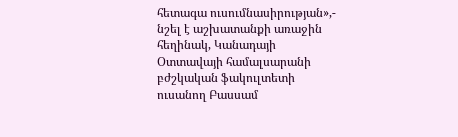հետագա ուսումնասիրության»,- նշել է աշխատանքի առաջին հեղինակ, Կանադայի Օտտավայի համալսարանի բժշկական ֆակուլտետի ուսանող Բասսամ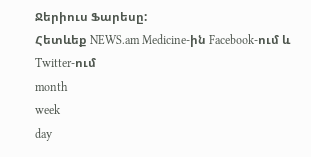Ջերիուս Ֆարեսը:
Հետևեք NEWS.am Medicine-ին Facebook-ում և Twitter-ում
month
week
day